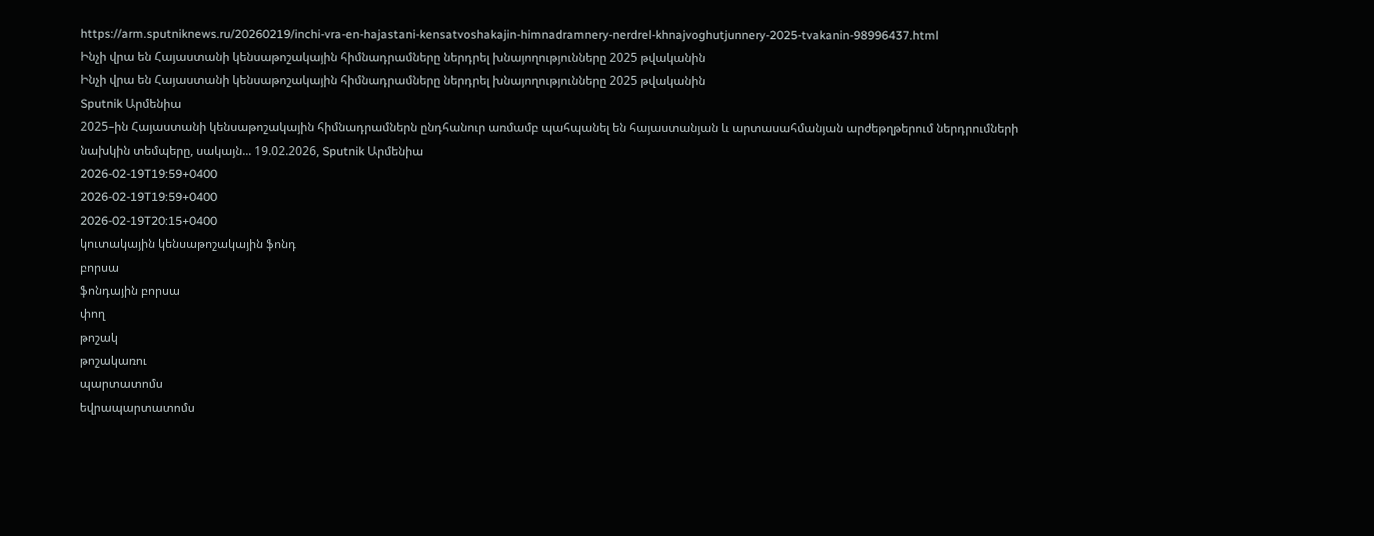https://arm.sputniknews.ru/20260219/inchi-vra-en-hajastani-kensatvoshakajin-himnadramnery-nerdrel-khnajvoghutjunnery-2025-tvakanin-98996437.html
Ինչի վրա են Հայաստանի կենսաթոշակային հիմնադրամները ներդրել խնայողությունները 2025 թվականին
Ինչի վրա են Հայաստանի կենսաթոշակային հիմնադրամները ներդրել խնայողությունները 2025 թվականին
Sputnik Արմենիա
2025–ին Հայաստանի կենսաթոշակային հիմնադրամներն ընդհանուր առմամբ պահպանել են հայաստանյան և արտասահմանյան արժեթղթերում ներդրումների նախկին տեմպերը, սակայն... 19.02.2026, Sputnik Արմենիա
2026-02-19T19:59+0400
2026-02-19T19:59+0400
2026-02-19T20:15+0400
կուտակային կենսաթոշակային ֆոնդ
բորսա
ֆոնդային բորսա
փող
թոշակ
թոշակառու
պարտատոմս
եվրապարտատոմս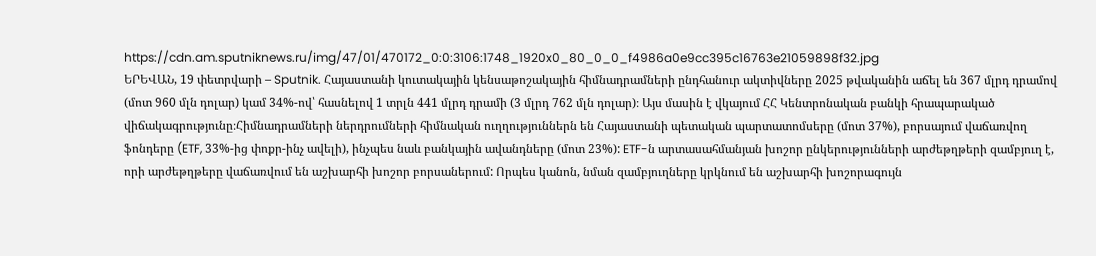https://cdn.am.sputniknews.ru/img/47/01/470172_0:0:3106:1748_1920x0_80_0_0_f4986a0e9cc395c16763e21059898f32.jpg
ԵՐԵՎԱՆ, 19 փետրվարի – Sputnik. Հայաստանի կուտակային կենսաթոշակային հիմնադրամների ընդհանուր ակտիվները 2025 թվականին աճել են 367 մլրդ դրամով (մոտ 960 մլն դոլար) կամ 34%-ով՝ հասնելով 1 տրլն 441 մլրդ դրամի (3 մլրդ 762 մլն դոլար)։ Այս մասին է վկայում ՀՀ Կենտրոնական բանկի հրապարակած վիճակագրությունը։Հիմնադրամների ներդրումների հիմնական ուղղություններն են Հայաստանի պետական պարտատոմսերը (մոտ 37%), բորսայում վաճառվող ֆոնդերը (ETF, 33%-ից փոքր-ինչ ավելի), ինչպես նաև բանկային ավանդները (մոտ 23%): ETF-ն արտասահմանյան խոշոր ընկերությունների արժեթղթերի զամբյուղ է, որի արժեթղթերը վաճառվում են աշխարհի խոշոր բորսաներում: Որպես կանոն, նման զամբյուղները կրկնում են աշխարհի խոշորագույն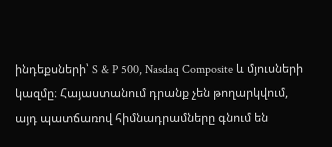ինդեքսների՝ S & P 500, Nasdaq Composite և մյուսների կազմը։ Հայաստանում դրանք չեն թողարկվում, այդ պատճառով հիմնադրամները գնում են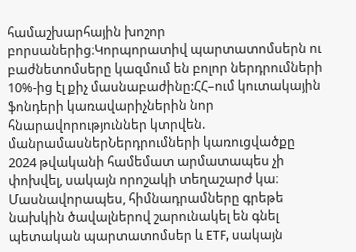համաշխարհային խոշոր բորսաներից։Կորպորատիվ պարտատոմսերն ու բաժնետոմսերը կազմում են բոլոր ներդրումների 10%-ից էլ քիչ մասնաբաժինը:ՀՀ–ում կուտակային ֆոնդերի կառավարիչներին նոր հնարավորություններ կտրվեն. մանրամասներՆերդրումների կառուցվածքը 2024 թվականի համեմատ արմատապես չի փոխվել, սակայն որոշակի տեղաշարժ կա։ Մասնավորապես, հիմնադրամները գրեթե նախկին ծավալներով շարունակել են գնել պետական պարտատոմսեր և ETF, սակայն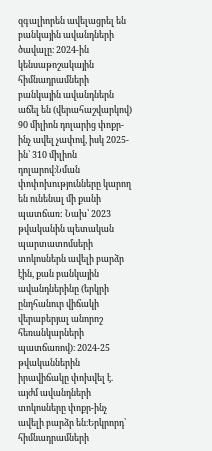զգալիորեն ավելացրել են բանկային ավանդների ծավալը։ 2024-ին կենսաթոշակային հիմնադրամների բանկային ավանդներն աճել են (վերահաշվարկով) 90 միլիոն դոլարից փոքր-ինչ ավել չափով, իսկ 2025-ին՝ 310 միլիոն դոլարով։Նման փոփոխությունները կարող են ունենալ մի քանի պատճառ: Նախ՝ 2023 թվականին պետական պարտատոմսերի տոկոսներն ավելի բարձր էին, քան բանկային ավանդներինը (երկրի ընդհանուր վիճակի վերաբերյալ անորոշ հեռանկարների պատճառով)։ 2024-25 թվականներին իրավիճակը փոխվել է. այժմ ավանդների տոկոսները փոքր-ինչ ավելի բարձր են։Երկրորդ՝ հիմնադրամների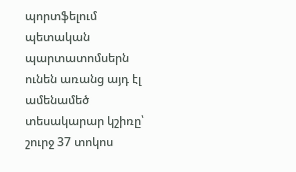պորտֆելում պետական պարտատոմսերն ունեն առանց այդ էլ ամենամեծ տեսակարար կշիռը՝ շուրջ 37 տոկոս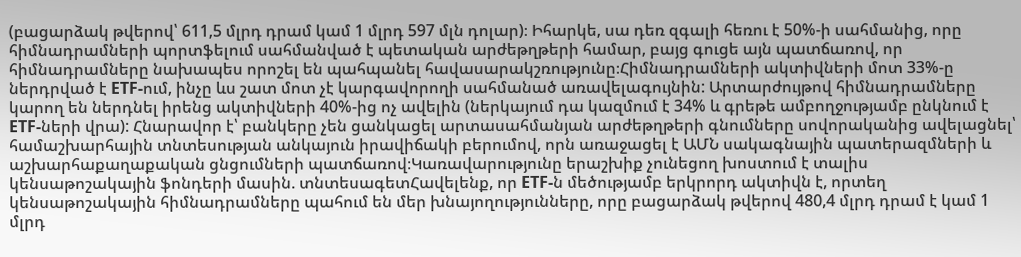(բացարձակ թվերով՝ 611,5 մլրդ դրամ կամ 1 մլրդ 597 մլն դոլար)։ Իհարկե, սա դեռ զգալի հեռու է 50%-ի սահմանից, որը հիմնադրամների պորտֆելում սահմանված է պետական արժեթղթերի համար, բայց գուցե այն պատճառով, որ հիմնադրամները նախապես որոշել են պահպանել հավասարակշռությունը։Հիմնադրամների ակտիվների մոտ 33%-ը ներդրված է ETF-ում, ինչը ևս շատ մոտ չէ կարգավորողի սահմանած առավելագույնին: Արտարժույթով հիմնադրամները կարող են ներդնել իրենց ակտիվների 40%-ից ոչ ավելին (ներկայում դա կազմում է 34% և գրեթե ամբողջությամբ ընկնում է ETF-ների վրա): Հնարավոր է՝ բանկերը չեն ցանկացել արտասահմանյան արժեթղթերի գնումները սովորականից ավելացնել՝ համաշխարհային տնտեսության անկայուն իրավիճակի բերումով, որն առաջացել է ԱՄՆ սակագնային պատերազմների և աշխարհաքաղաքական ցնցումների պատճառով։Կառավարությունը երաշխիք չունեցող խոստում է տալիս կենսաթոշակային ֆոնդերի մասին. տնտեսագետՀավելենք, որ ETF-ն մեծությամբ երկրորդ ակտիվն է, որտեղ կենսաթոշակային հիմնադրամները պահում են մեր խնայողությունները, որը բացարձակ թվերով 480,4 մլրդ դրամ է կամ 1 մլրդ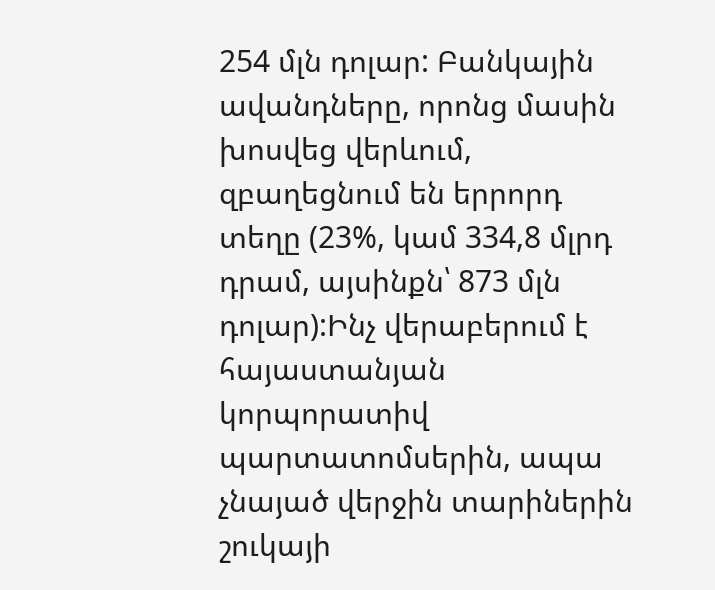254 մլն դոլար: Բանկային ավանդները, որոնց մասին խոսվեց վերևում, զբաղեցնում են երրորդ տեղը (23%, կամ 334,8 մլրդ դրամ, այսինքն՝ 873 մլն դոլար):Ինչ վերաբերում է հայաստանյան կորպորատիվ պարտատոմսերին, ապա չնայած վերջին տարիներին շուկայի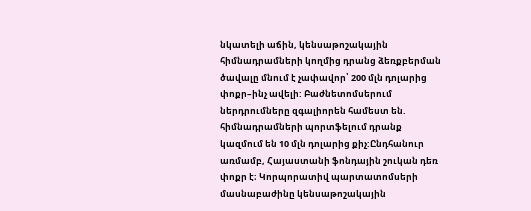նկատելի աճին, կենսաթոշակային հիմնադրամների կողմից դրանց ձեռքբերման ծավալը մնում է չափավոր՝ 200 մլն դոլարից փոքր–ինչ ավելի: Բաժնետոմսերում ներդրումները զգալիորեն համեստ են. հիմնադրամների պորտֆելում դրանք կազմում են 10 մլն դոլարից քիչ:Ընդհանուր առմամբ, Հայաստանի ֆոնդային շուկան դեռ փոքր է։ Կորպորատիվ պարտատոմսերի մասնաբաժինը կենսաթոշակային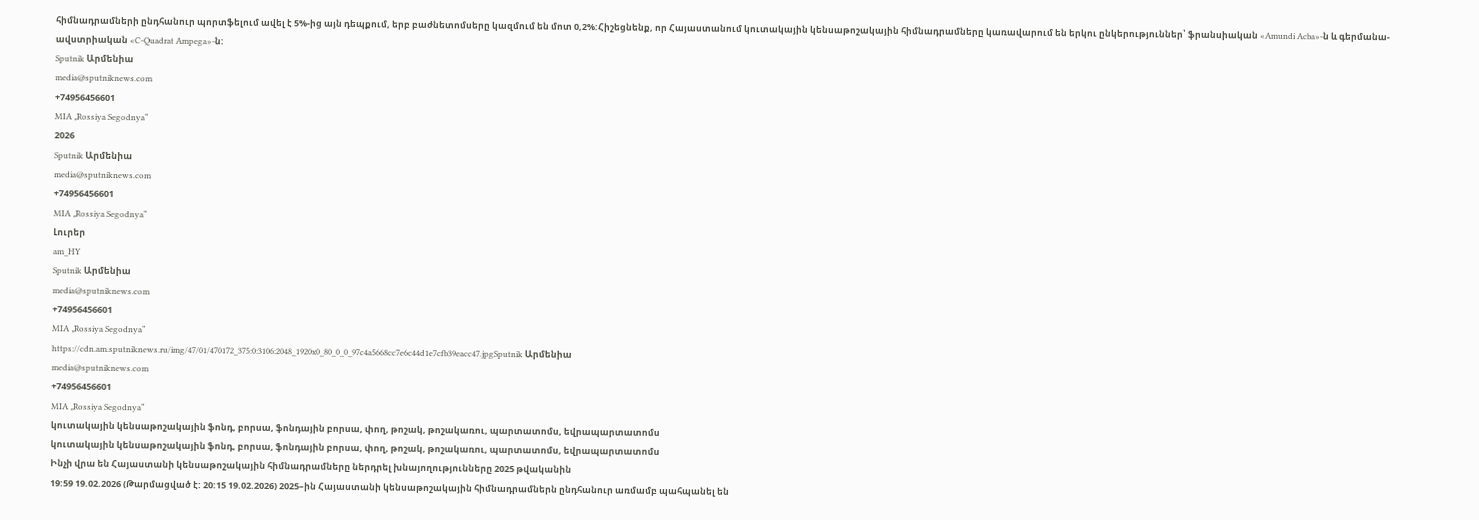հիմնադրամների ընդհանուր պորտֆելում ավել է 5%-ից այն դեպքում, երբ բաժնետոմսերը կազմում են մոտ 0,2%:Հիշեցնենք, որ Հայաստանում կուտակային կենսաթոշակային հիմնադրամները կառավարում են երկու ընկերություններ՝ ֆրանսիական «Amundi Acba»-ն և գերմանա-ավստրիական «C-Quadrat Ampega»-ն:
Sputnik Արմենիա
media@sputniknews.com
+74956456601
MIA „Rossiya Segodnya“
2026
Sputnik Արմենիա
media@sputniknews.com
+74956456601
MIA „Rossiya Segodnya“
Լուրեր
am_HY
Sputnik Արմենիա
media@sputniknews.com
+74956456601
MIA „Rossiya Segodnya“
https://cdn.am.sputniknews.ru/img/47/01/470172_375:0:3106:2048_1920x0_80_0_0_97c4a5668cc7e6c44d1e7cfb39eacc47.jpgSputnik Արմենիա
media@sputniknews.com
+74956456601
MIA „Rossiya Segodnya“
կուտակային կենսաթոշակային ֆոնդ, բորսա, ֆոնդային բորսա, փող, թոշակ, թոշակառու, պարտատոմս, եվրապարտատոմս
կուտակային կենսաթոշակային ֆոնդ, բորսա, ֆոնդային բորսա, փող, թոշակ, թոշակառու, պարտատոմս, եվրապարտատոմս
Ինչի վրա են Հայաստանի կենսաթոշակային հիմնադրամները ներդրել խնայողությունները 2025 թվականին
19:59 19.02.2026 (Թարմացված է: 20:15 19.02.2026) 2025–ին Հայաստանի կենսաթոշակային հիմնադրամներն ընդհանուր առմամբ պահպանել են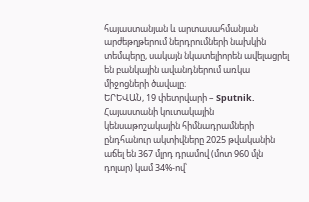հայաստանյան և արտասահմանյան արժեթղթերում ներդրումների նախկին տեմպերը, սակայն նկատելիորեն ավելացրել են բանկային ավանդներում առկա միջոցների ծավալը։
ԵՐԵՎԱՆ, 19 փետրվարի – Sputnik. Հայաստանի կուտակային կենսաթոշակային հիմնադրամների ընդհանուր ակտիվները 2025 թվականին աճել են 367 մլրդ դրամով (մոտ 960 մլն դոլար) կամ 34%-ով՝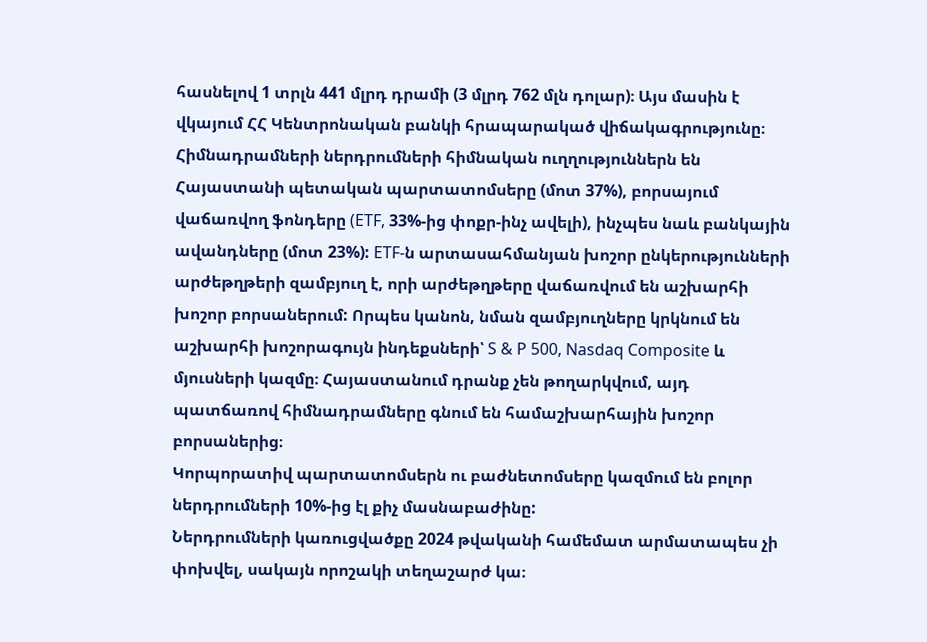հասնելով 1 տրլն 441 մլրդ դրամի (3 մլրդ 762 մլն դոլար)։ Այս մասին է վկայում ՀՀ Կենտրոնական բանկի հրապարակած վիճակագրությունը։
Հիմնադրամների ներդրումների հիմնական ուղղություններն են Հայաստանի պետական պարտատոմսերը (մոտ 37%), բորսայում վաճառվող ֆոնդերը (ETF, 33%-ից փոքր-ինչ ավելի), ինչպես նաև բանկային ավանդները (մոտ 23%): ETF-ն արտասահմանյան խոշոր ընկերությունների արժեթղթերի զամբյուղ է, որի արժեթղթերը վաճառվում են աշխարհի խոշոր բորսաներում: Որպես կանոն, նման զամբյուղները կրկնում են աշխարհի խոշորագույն ինդեքսների՝ S & P 500, Nasdaq Composite և մյուսների կազմը։ Հայաստանում դրանք չեն թողարկվում, այդ պատճառով հիմնադրամները գնում են համաշխարհային խոշոր բորսաներից։
Կորպորատիվ պարտատոմսերն ու բաժնետոմսերը կազմում են բոլոր ներդրումների 10%-ից էլ քիչ մասնաբաժինը:
Ներդրումների կառուցվածքը 2024 թվականի համեմատ արմատապես չի փոխվել, սակայն որոշակի տեղաշարժ կա։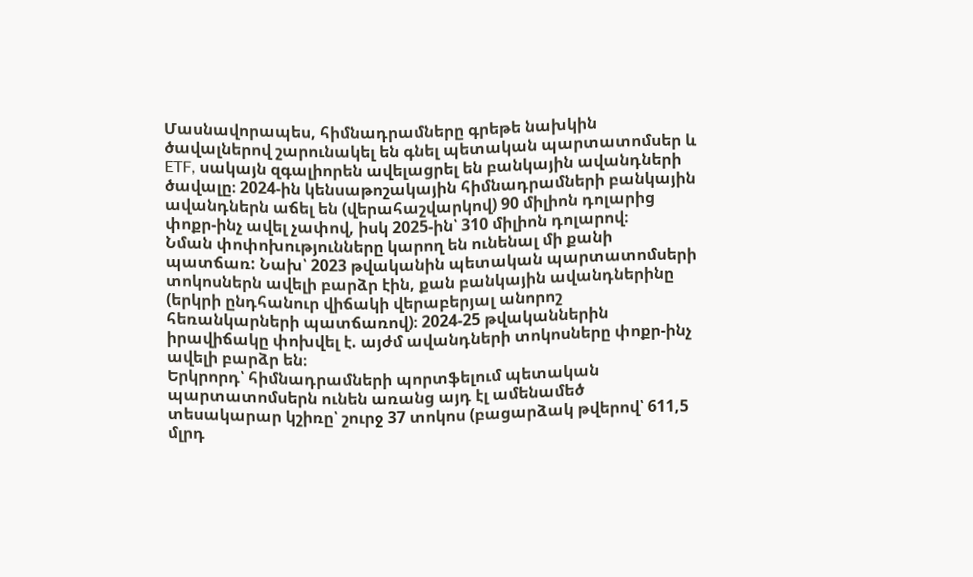Մասնավորապես, հիմնադրամները գրեթե նախկին ծավալներով շարունակել են գնել պետական պարտատոմսեր և ETF, սակայն զգալիորեն ավելացրել են բանկային ավանդների ծավալը։ 2024-ին կենսաթոշակային հիմնադրամների բանկային ավանդներն աճել են (վերահաշվարկով) 90 միլիոն դոլարից փոքր-ինչ ավել չափով, իսկ 2025-ին՝ 310 միլիոն դոլարով։
Նման փոփոխությունները կարող են ունենալ մի քանի պատճառ: Նախ՝ 2023 թվականին պետական պարտատոմսերի տոկոսներն ավելի բարձր էին, քան բանկային ավանդներինը (երկրի ընդհանուր վիճակի վերաբերյալ անորոշ հեռանկարների պատճառով)։ 2024-25 թվականներին իրավիճակը փոխվել է. այժմ ավանդների տոկոսները փոքր-ինչ ավելի բարձր են։
Երկրորդ՝ հիմնադրամների պորտֆելում պետական պարտատոմսերն ունեն առանց այդ էլ ամենամեծ տեսակարար կշիռը՝ շուրջ 37 տոկոս (բացարձակ թվերով՝ 611,5 մլրդ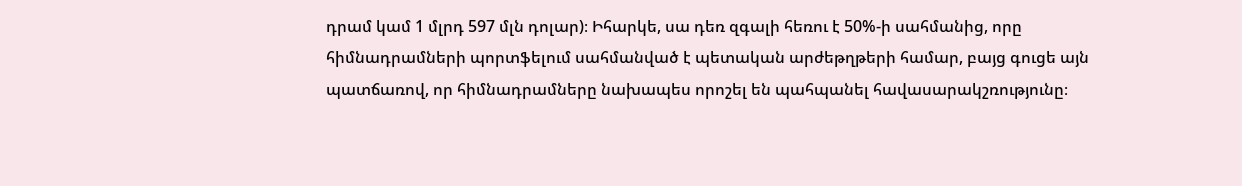դրամ կամ 1 մլրդ 597 մլն դոլար)։ Իհարկե, սա դեռ զգալի հեռու է 50%-ի սահմանից, որը հիմնադրամների պորտֆելում սահմանված է պետական արժեթղթերի համար, բայց գուցե այն պատճառով, որ հիմնադրամները նախապես որոշել են պահպանել հավասարակշռությունը։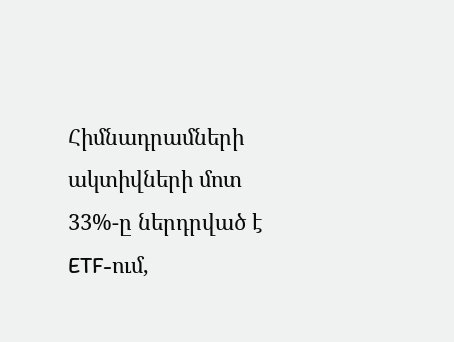Հիմնադրամների ակտիվների մոտ 33%-ը ներդրված է ETF-ում,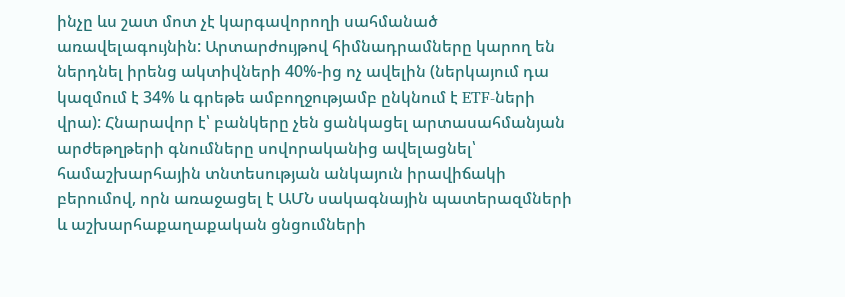ինչը ևս շատ մոտ չէ կարգավորողի սահմանած առավելագույնին: Արտարժույթով հիմնադրամները կարող են ներդնել իրենց ակտիվների 40%-ից ոչ ավելին (ներկայում դա կազմում է 34% և գրեթե ամբողջությամբ ընկնում է ETF-ների վրա): Հնարավոր է՝ բանկերը չեն ցանկացել արտասահմանյան արժեթղթերի գնումները սովորականից ավելացնել՝ համաշխարհային տնտեսության անկայուն իրավիճակի բերումով, որն առաջացել է ԱՄՆ սակագնային պատերազմների և աշխարհաքաղաքական ցնցումների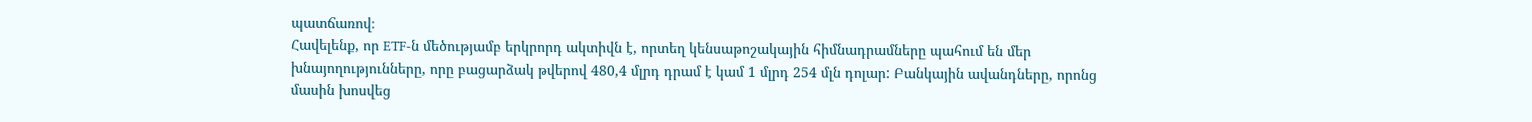պատճառով։
Հավելենք, որ ETF-ն մեծությամբ երկրորդ ակտիվն է, որտեղ կենսաթոշակային հիմնադրամները պահում են մեր խնայողությունները, որը բացարձակ թվերով 480,4 մլրդ դրամ է կամ 1 մլրդ 254 մլն դոլար: Բանկային ավանդները, որոնց մասին խոսվեց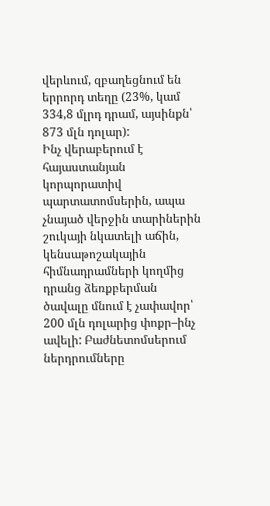վերևում, զբաղեցնում են երրորդ տեղը (23%, կամ 334,8 մլրդ դրամ, այսինքն՝ 873 մլն դոլար):
Ինչ վերաբերում է հայաստանյան կորպորատիվ պարտատոմսերին, ապա չնայած վերջին տարիներին շուկայի նկատելի աճին, կենսաթոշակային հիմնադրամների կողմից դրանց ձեռքբերման ծավալը մնում է չափավոր՝ 200 մլն դոլարից փոքր–ինչ ավելի: Բաժնետոմսերում ներդրումները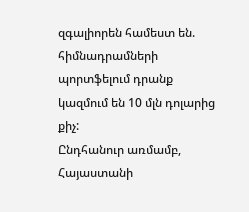զգալիորեն համեստ են. հիմնադրամների պորտֆելում դրանք կազմում են 10 մլն դոլարից քիչ:
Ընդհանուր առմամբ, Հայաստանի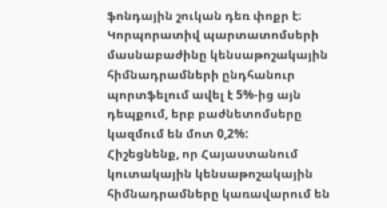ֆոնդային շուկան դեռ փոքր է։ Կորպորատիվ պարտատոմսերի մասնաբաժինը կենսաթոշակային հիմնադրամների ընդհանուր պորտֆելում ավել է 5%-ից այն դեպքում, երբ բաժնետոմսերը կազմում են մոտ 0,2%:
Հիշեցնենք, որ Հայաստանում կուտակային կենսաթոշակային հիմնադրամները կառավարում են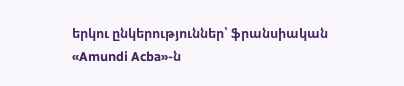երկու ընկերություններ՝ ֆրանսիական «Amundi Acba»-ն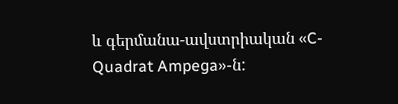և գերմանա-ավստրիական «C-Quadrat Ampega»-ն: